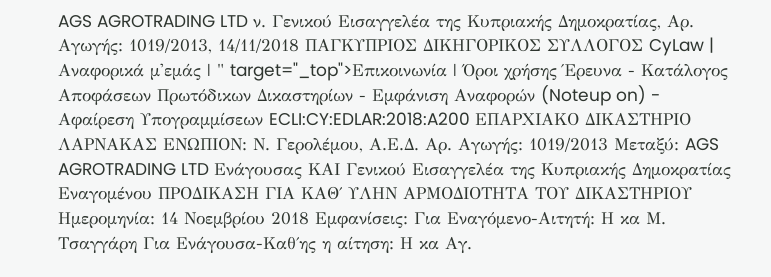AGS AGROTRADING LTD ν. Γενικού Εισαγγελέα της Κυπριακής Δημοκρατίας, Αρ. Αγωγής: 1019/2013, 14/11/2018 ΠΑΓΚΥΠΡΙΟΣ ΔΙΚΗΓΟΡΙΚΟΣ ΣΥΛΛΟΓΟΣ CyLaw | Αναφορικά μ'εμάς | " target="_top">Επικοινωνία | Όροι χρήσης Έρευνα - Κατάλογος Αποφάσεων Πρωτόδικων Δικαστηρίων - Εμφάνιση Αναφορών (Noteup on) - Αφαίρεση Υπογραμμίσεων ECLI:CY:EDLAR:2018:A200 ΕΠΑΡΧΙΑΚΟ ΔΙΚΑΣΤΗΡΙΟ ΛΑΡΝΑΚΑΣ ΕΝΩΠΙΟΝ: Ν. Γερολέμου, Α.Ε.Δ. Αρ. Αγωγής: 1019/2013 Μεταξύ: AGS AGROTRADING LTD Ενάγουσας ΚΑΙ Γενικού Εισαγγελέα της Κυπριακής Δημοκρατίας Εναγομένου ΠΡΟΔΙΚΑΣΗ ΓΙΑ ΚΑΘ΄ ΥΛΗΝ ΑΡΜΟΔΙΟΤΗΤΑ ΤΟΥ ΔΙΚΑΣΤΗΡΙΟΥ Ημερομηνία: 14 Νοεμβρίου 2018 Εμφανίσεις: Για Εναγόμενο-Αιτητή: Η κα Μ. Τσαγγάρη Για Ενάγουσα-Καθ΄ης η αίτηση: Η κα Αγ.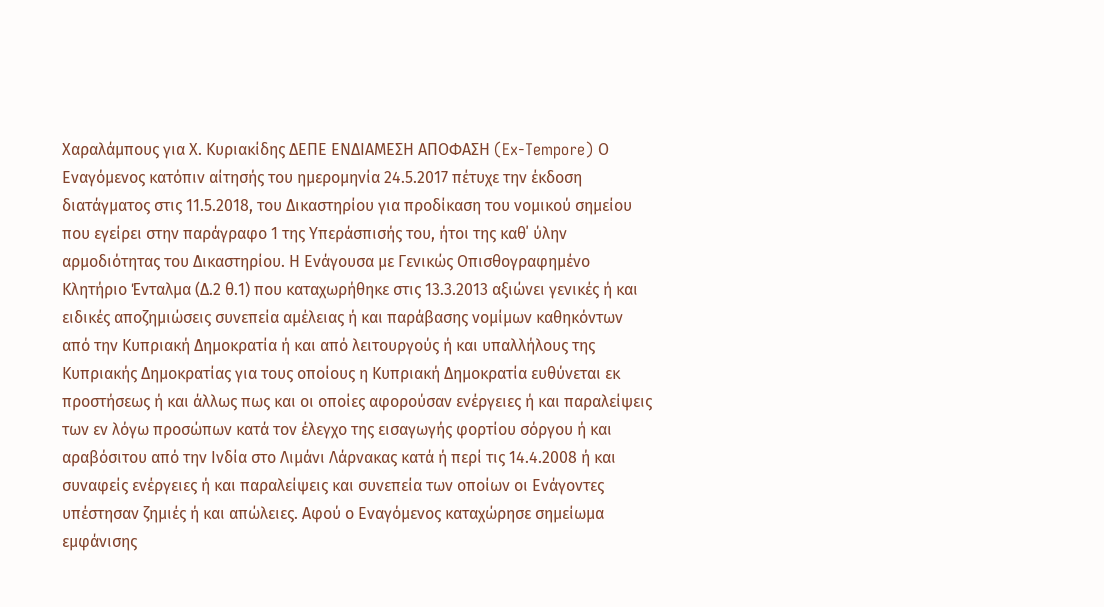Χαραλάμπους για Χ. Κυριακίδης ΔΕΠΕ ΕΝΔΙΑΜΕΣΗ ΑΠΟΦΑΣΗ (Ex-Tempore) Ο Εναγόμενος κατόπιν αίτησής του ημερομηνία 24.5.2017 πέτυχε την έκδοση διατάγματος στις 11.5.2018, του Δικαστηρίου για προδίκαση του νομικού σημείου που εγείρει στην παράγραφο 1 της Υπεράσπισής του, ήτοι της καθ΄ ύλην αρμοδιότητας του Δικαστηρίου. Η Ενάγουσα με Γενικώς Οπισθογραφημένο Κλητήριο Ένταλμα (Δ.2 θ.1) που καταχωρήθηκε στις 13.3.2013 αξιώνει γενικές ή και ειδικές αποζημιώσεις συνεπεία αμέλειας ή και παράβασης νομίμων καθηκόντων από την Κυπριακή Δημοκρατία ή και από λειτουργούς ή και υπαλλήλους της Κυπριακής Δημοκρατίας για τους οποίους η Κυπριακή Δημοκρατία ευθύνεται εκ προστήσεως ή και άλλως πως και οι οποίες αφορούσαν ενέργειες ή και παραλείψεις των εν λόγω προσώπων κατά τον έλεγχο της εισαγωγής φορτίου σόργου ή και αραβόσιτου από την Ινδία στο Λιμάνι Λάρνακας κατά ή περί τις 14.4.2008 ή και συναφείς ενέργειες ή και παραλείψεις και συνεπεία των οποίων οι Ενάγοντες υπέστησαν ζημιές ή και απώλειες. Αφού ο Εναγόμενος καταχώρησε σημείωμα εμφάνισης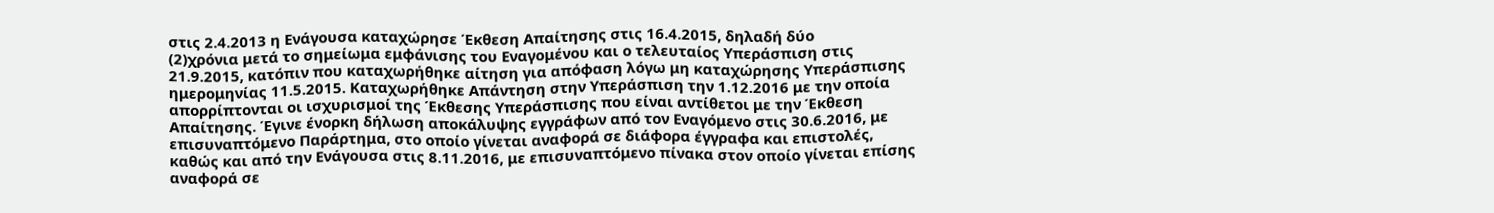στις 2.4.2013 η Ενάγουσα καταχώρησε Έκθεση Απαίτησης στις 16.4.2015, δηλαδή δύο
(2)χρόνια μετά το σημείωμα εμφάνισης του Εναγομένου και ο τελευταίος Υπεράσπιση στις 21.9.2015, κατόπιν που καταχωρήθηκε αίτηση για απόφαση λόγω μη καταχώρησης Υπεράσπισης ημερομηνίας 11.5.2015. Καταχωρήθηκε Απάντηση στην Υπεράσπιση την 1.12.2016 με την οποία απορρίπτονται οι ισχυρισμοί της Έκθεσης Υπεράσπισης που είναι αντίθετοι με την Έκθεση Απαίτησης. Έγινε ένορκη δήλωση αποκάλυψης εγγράφων από τον Εναγόμενο στις 30.6.2016, με επισυναπτόμενο Παράρτημα, στο οποίο γίνεται αναφορά σε διάφορα έγγραφα και επιστολές, καθώς και από την Ενάγουσα στις 8.11.2016, με επισυναπτόμενο πίνακα στον οποίο γίνεται επίσης αναφορά σε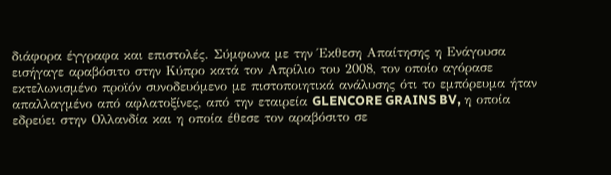διάφορα έγγραφα και επιστολές. Σύμφωνα με την Έκθεση Απαίτησης η Ενάγουσα εισήγαγε αραβόσιτο στην Κύπρο κατά τον Απρίλιο του 2008, τον οποίο αγόρασε εκτελωνισμένο προϊόν συνοδευόμενο με πιστοποιητικά ανάλυσης ότι το εμπόρευμα ήταν απαλλαγμένο από αφλατοξίνες, από την εταιρεία GLENCORE GRAINS BV, η οποία εδρεύει στην Ολλανδία και η οποία έθεσε τον αραβόσιτο σε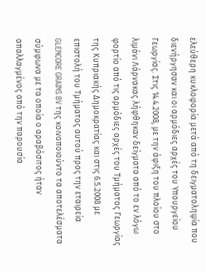ελεύθερη κυκλοφορία μετά από τη δειγματοληψία που διενήργησαν και οι αρμόδιες αρχές του Υπουργείου Γεωργίας. Στις 14.4.2008, με την άφιξη του πλοίου στο λιμάνι Λάρνακας λήφθηκαν δείγματα από το εν λόγω φορτίο από τις αρμόδιες αρχές του Τμήματος Γεωργίας της Κυπριακής Δημοκρατίας και στις 6.5.2008 με επιστολή του Τμήματος αυτού προς την εταιρεία GLENCORE GRAINS BV της κοινοποιούντο τα αποτελέσματα σύμφωνα με τα οποία ο αραβόσιτος ήταν απαλλαγμένος από την παρουσία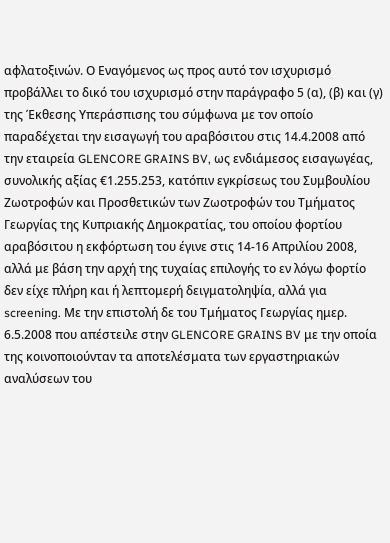αφλατοξινών. Ο Εναγόμενος ως προς αυτό τον ισχυρισμό προβάλλει το δικό του ισχυρισμό στην παράγραφο 5 (α), (β) και (γ) της Έκθεσης Υπεράσπισης του σύμφωνα με τον οποίο παραδέχεται την εισαγωγή του αραβόσιτου στις 14.4.2008 από την εταιρεία GLENCORE GRAINS BV, ως ενδιάμεσος εισαγωγέας, συνολικής αξίας €1.255.253, κατόπιν εγκρίσεως του Συμβουλίου Ζωοτροφών και Προσθετικών των Ζωοτροφών του Τμήματος Γεωργίας της Κυπριακής Δημοκρατίας, του οποίου φορτίου αραβόσιτου η εκφόρτωση του έγινε στις 14-16 Απριλίου 2008, αλλά με βάση την αρχή της τυχαίας επιλογής το εν λόγω φορτίο δεν είχε πλήρη και ή λεπτομερή δειγματοληψία, αλλά για screening. Με την επιστολή δε του Τμήματος Γεωργίας ημερ. 6.5.2008 που απέστειλε στην GLENCORE GRAINS BV με την οποία της κοινοποιούνταν τα αποτελέσματα των εργαστηριακών αναλύσεων του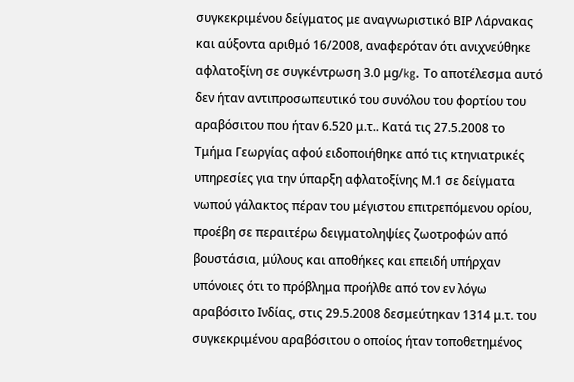συγκεκριμένου δείγματος με αναγνωριστικό ΒΙΡ Λάρνακας και αύξοντα αριθμό 16/2008, αναφερόταν ότι ανιχνεύθηκε αφλατοξίνη σε συγκέντρωση 3.0 μg/kg. Το αποτέλεσμα αυτό δεν ήταν αντιπροσωπευτικό του συνόλου του φορτίου του αραβόσιτου που ήταν 6.520 μ.τ.. Κατά τις 27.5.2008 το Τμήμα Γεωργίας αφού ειδοποιήθηκε από τις κτηνιατρικές υπηρεσίες για την ύπαρξη αφλατοξίνης Μ.1 σε δείγματα νωπού γάλακτος πέραν του μέγιστου επιτρεπόμενου ορίου, προέβη σε περαιτέρω δειγματοληψίες ζωοτροφών από βουστάσια, μύλους και αποθήκες και επειδή υπήρχαν υπόνοιες ότι το πρόβλημα προήλθε από τον εν λόγω αραβόσιτο Ινδίας, στις 29.5.2008 δεσμεύτηκαν 1314 μ.τ. του συγκεκριμένου αραβόσιτου ο οποίος ήταν τοποθετημένος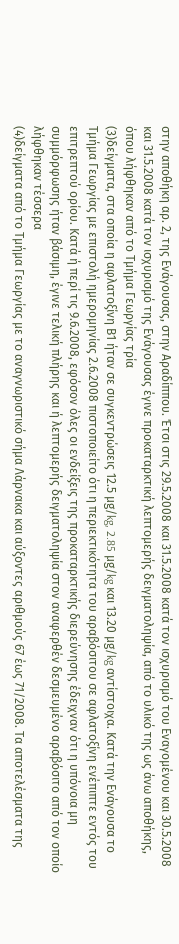στην αποθήκη αρ. 2, της Ενάγουσας, στην Αραδίππου. Έτσι στις 29.5.2008 και 31.5.2008 κατά τον ισχυρισμό του Εναγομένου και 30.5.2008 και 31.5.2008 κατά τον ισχυρισμό της Ενάγουσας έγινε προκαταρκτική λεπτομερής δειγματοληψία, από το υλικό της ως άνω αποθήκης, όπου λήφθηκαν από το Τμήμα Γεωργίας τρία
(3)δείγματα, στα οποία η αφλατοξίνη Β1 ήταν σε συγκεντρώσεις 12.5 μg/kg, 2.85 μg/kg και 13.20 μg/kg αντίστοιχα. Κατά την Ενάγουσα το Τμήμα Γεωργίας με επιστολή ημερομηνίας 2.6.2008 πιστοποιείτο ότι η περιεκτικότητα του αραβόσιτου σε αφλατοξίνη ενέπιπτε εντός του επιτρεπτού ορίου. Κατά ή περί τις 9.6.2008, εφόσον όλες οι ενδείξεις της προκαταρκτικής διερεύνησης έδειχναν ότι η υπόνοια μη συμμόρφωσης ήταν βάσιμη, έγινε τελική πλήρης και ή λεπτομερής δειγματοληψία στον αναφερθέν δεσμευμένο αραβόσιτο από τον οποίο λήφθηκαν τέσσερα
(4)δείγματα από το Τμήμα Γεωργίας με το αναγνωριστικό σήμα Λάρνακα και αύξοντες αριθμούς 67 έως 71/2008. Τα αποτελέσματα της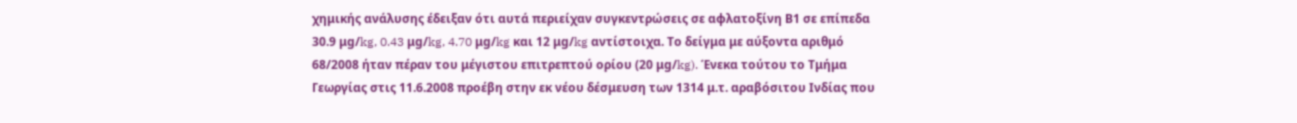χημικής ανάλυσης έδειξαν ότι αυτά περιείχαν συγκεντρώσεις σε αφλατοξίνη Β1 σε επίπεδα 30.9 μg/kg, 0.43 μg/kg, 4.70 μg/kg και 12 μg/kg αντίστοιχα. Το δείγμα με αύξοντα αριθμό 68/2008 ήταν πέραν του μέγιστου επιτρεπτού ορίου (20 μg/kg). Ένεκα τούτου το Τμήμα Γεωργίας στις 11.6.2008 προέβη στην εκ νέου δέσμευση των 1314 μ.τ. αραβόσιτου Ινδίας που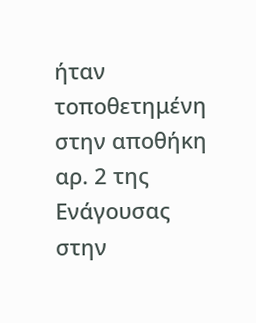ήταν τοποθετημένη στην αποθήκη αρ. 2 της Ενάγουσας στην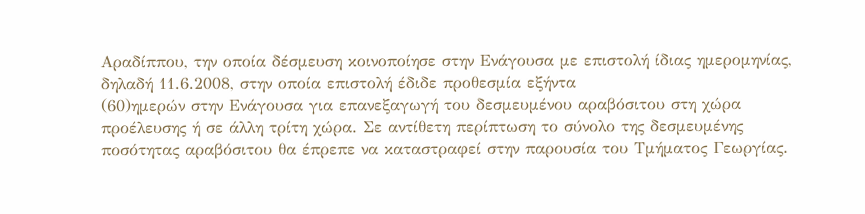Αραδίππου, την οποία δέσμευση κοινοποίησε στην Ενάγουσα με επιστολή ίδιας ημερομηνίας, δηλαδή 11.6.2008, στην οποία επιστολή έδιδε προθεσμία εξήντα
(60)ημερών στην Ενάγουσα για επανεξαγωγή του δεσμευμένου αραβόσιτου στη χώρα προέλευσης ή σε άλλη τρίτη χώρα. Σε αντίθετη περίπτωση το σύνολο της δεσμευμένης ποσότητας αραβόσιτου θα έπρεπε να καταστραφεί στην παρουσία του Τμήματος Γεωργίας.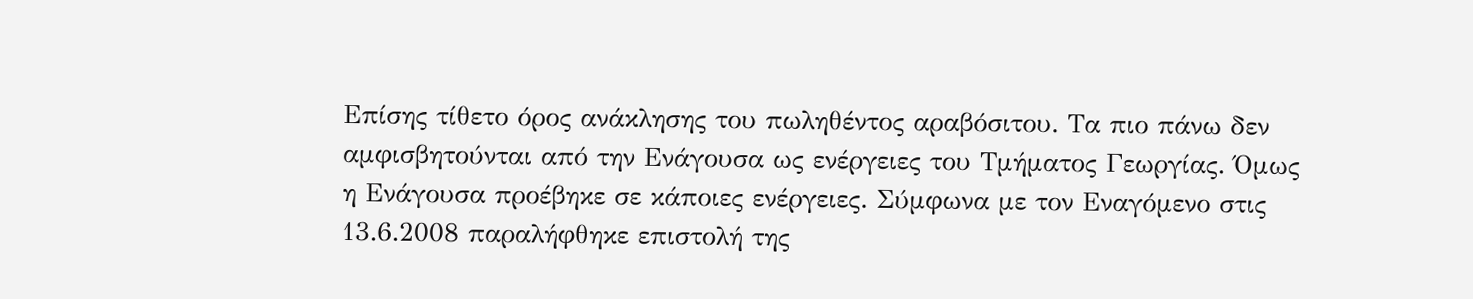Επίσης τίθετο όρος ανάκλησης του πωληθέντος αραβόσιτου. Τα πιο πάνω δεν αμφισβητούνται από την Ενάγουσα ως ενέργειες του Τμήματος Γεωργίας. Όμως η Ενάγουσα προέβηκε σε κάποιες ενέργειες. Σύμφωνα με τον Εναγόμενο στις 13.6.2008 παραλήφθηκε επιστολή της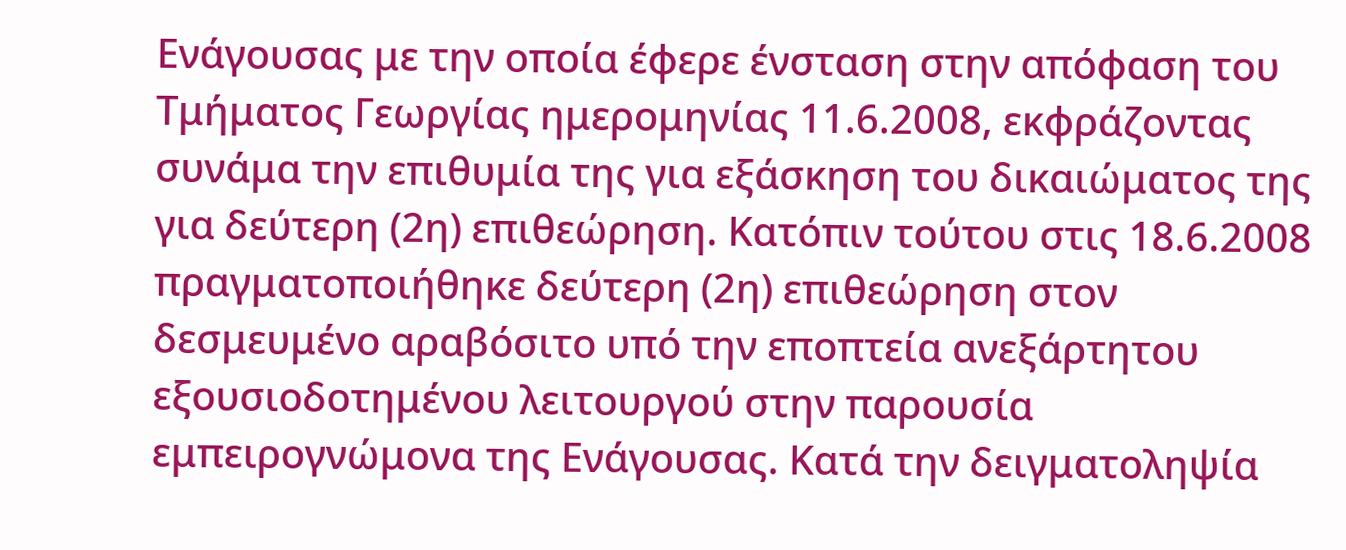Ενάγουσας με την οποία έφερε ένσταση στην απόφαση του Τμήματος Γεωργίας ημερομηνίας 11.6.2008, εκφράζοντας συνάμα την επιθυμία της για εξάσκηση του δικαιώματος της για δεύτερη (2η) επιθεώρηση. Κατόπιν τούτου στις 18.6.2008 πραγματοποιήθηκε δεύτερη (2η) επιθεώρηση στον δεσμευμένο αραβόσιτο υπό την εποπτεία ανεξάρτητου εξουσιοδοτημένου λειτουργού στην παρουσία εμπειρογνώμονα της Ενάγουσας. Κατά την δειγματοληψία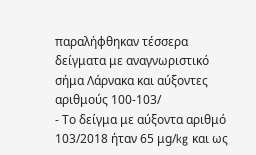παραλήφθηκαν τέσσερα δείγματα με αναγνωριστικό σήμα Λάρνακα και αύξοντες αριθμούς 100-103/
- Το δείγμα με αύξοντα αριθμό 103/2018 ήταν 65 μg/kg και ως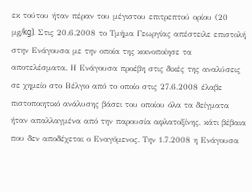εκ τούτου ήταν πέραν του μέγιστου επιτρεπτού ορίου (20 μg/kg). Στις 20.6.2008 το Τμήμα Γεωργίας απέστειλε επιστολή στην Ενάγουσα με την οποία της κοινοποίησε τα αποτελέσματα. Η Ενάγουσα προέβη στις δικές της αναλύσεις σε χημείο στο Βέλγιο από το οποίο στις 27.6.2008 έλαβε πιστοποιητικό ανάλυσης βάσει του οποίου όλα τα δείγματα ήταν απαλλαγμένα από την παρουσία αφλατοξίνης, κάτι βέβαια που δεν αποδέχεται ο Εναγόμενος. Την 1.7.2008 η Ενάγουσα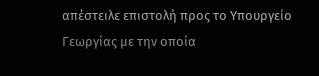απέστειλε επιστολή προς το Υπουργείο Γεωργίας με την οποία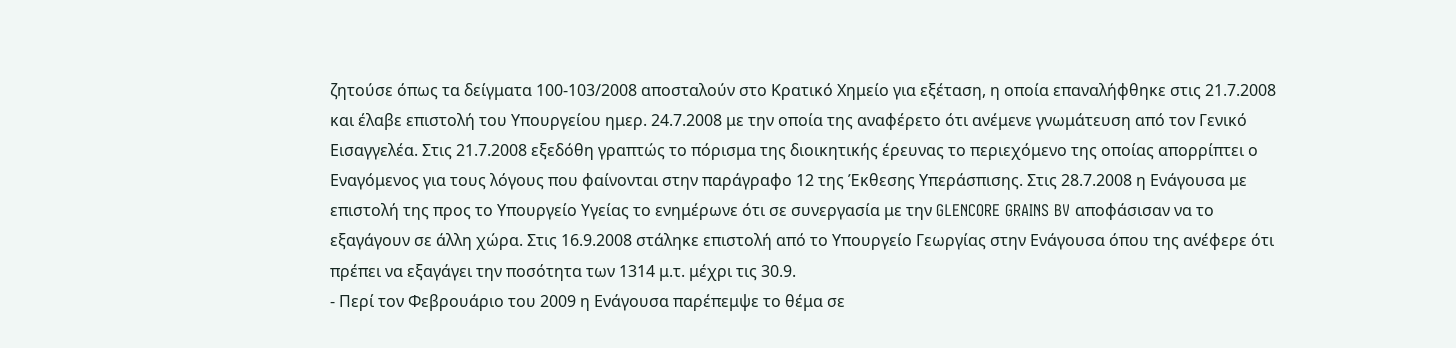ζητούσε όπως τα δείγματα 100-103/2008 αποσταλούν στο Κρατικό Χημείο για εξέταση, η οποία επαναλήφθηκε στις 21.7.2008 και έλαβε επιστολή του Υπουργείου ημερ. 24.7.2008 με την οποία της αναφέρετο ότι ανέμενε γνωμάτευση από τον Γενικό Εισαγγελέα. Στις 21.7.2008 εξεδόθη γραπτώς το πόρισμα της διοικητικής έρευνας το περιεχόμενο της οποίας απορρίπτει ο Εναγόμενος για τους λόγους που φαίνονται στην παράγραφο 12 της Έκθεσης Υπεράσπισης. Στις 28.7.2008 η Ενάγουσα με επιστολή της προς το Υπουργείο Υγείας το ενημέρωνε ότι σε συνεργασία με την GLENCORE GRAINS BV αποφάσισαν να το εξαγάγουν σε άλλη χώρα. Στις 16.9.2008 στάληκε επιστολή από το Υπουργείο Γεωργίας στην Ενάγουσα όπου της ανέφερε ότι πρέπει να εξαγάγει την ποσότητα των 1314 μ.τ. μέχρι τις 30.9.
- Περί τον Φεβρουάριο του 2009 η Ενάγουσα παρέπεμψε το θέμα σε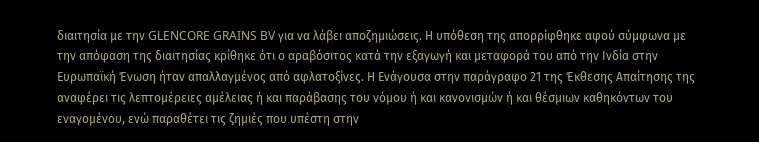διαιτησία με την GLENCORE GRAINS BV για να λάβει αποζημιώσεις. Η υπόθεση της απορρίφθηκε αφού σύμφωνα με την απόφαση της διαιτησίας κρίθηκε ότι ο αραβόσιτος κατά την εξαγωγή και μεταφορά του από την Ινδία στην Ευρωπαϊκή Ένωση ήταν απαλλαγμένος από αφλατοξίνες. Η Ενάγουσα στην παράγραφο 21 της Έκθεσης Απαίτησης της αναφέρει τις λεπτομέρειες αμέλειας ή και παράβασης του νόμου ή και κανονισμών ή και θέσμιων καθηκόντων του εναγομένου, ενώ παραθέτει τις ζημιές που υπέστη στην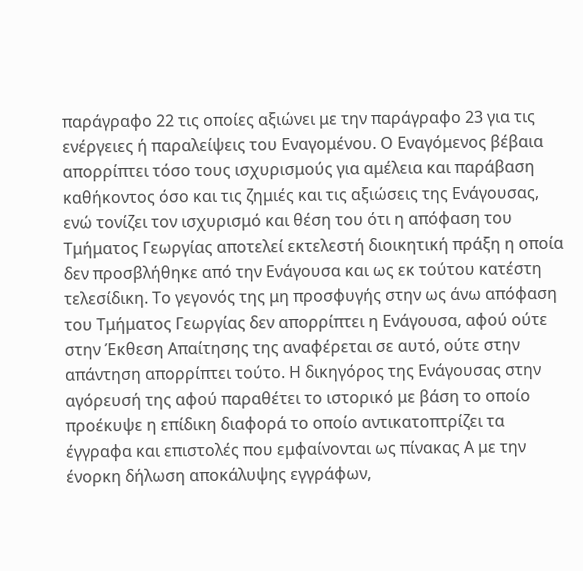παράγραφο 22 τις οποίες αξιώνει με την παράγραφο 23 για τις ενέργειες ή παραλείψεις του Εναγομένου. Ο Εναγόμενος βέβαια απορρίπτει τόσο τους ισχυρισμούς για αμέλεια και παράβαση καθήκοντος όσο και τις ζημιές και τις αξιώσεις της Ενάγουσας, ενώ τονίζει τον ισχυρισμό και θέση του ότι η απόφαση του Τμήματος Γεωργίας αποτελεί εκτελεστή διοικητική πράξη η οποία δεν προσβλήθηκε από την Ενάγουσα και ως εκ τούτου κατέστη τελεσίδικη. Το γεγονός της μη προσφυγής στην ως άνω απόφαση του Τμήματος Γεωργίας δεν απορρίπτει η Ενάγουσα, αφού ούτε στην Έκθεση Απαίτησης της αναφέρεται σε αυτό, ούτε στην απάντηση απορρίπτει τούτο. Η δικηγόρος της Ενάγουσας στην αγόρευσή της αφού παραθέτει το ιστορικό με βάση το οποίο προέκυψε η επίδικη διαφορά το οποίο αντικατοπτρίζει τα έγγραφα και επιστολές που εμφαίνονται ως πίνακας Α με την ένορκη δήλωση αποκάλυψης εγγράφων,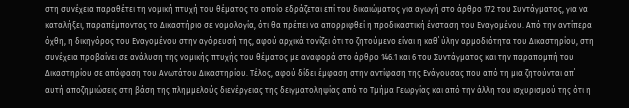στη συνέχεια παραθέτει τη νομική πτυχή του θέματος το οποίο εδράζεται επί του δικαιώματος για αγωγή στο άρθρο 172 του Συντάγματος, για να καταλήξει, παραπέμποντας το Δικαστήριο σε νομολογία, ότι θα πρέπει να απορριφθεί η προδικαστική ένσταση του Εναγομένου. Από την αντίπερα όχθη, η δικηγόρος του Εναγομένου στην αγόρευσή της, αφού αρχικά τονίζει ότι το ζητούμενο είναι η καθ΄ ύλην αρμοδιότητα του Δικαστηρίου, στη συνέχεια προβαίνει σε ανάλυση της νομικής πτυχής του θέματος με αναφορά στο άρθρο 146.1 και 6 του Συντάγματος και την παραπομπή του Δικαστηρίου σε απόφαση του Ανωτάτου Δικαστηρίου. Τέλος, αφού δίδει έμφαση στην αντίφαση της Ενάγουσας που από τη μια ζητούνται απ΄ αυτή αποζημιώσεις στη βάση της πλημμελούς διενέργειας της δειγματοληψίας από το Τμήμα Γεωργίας και από την άλλη του ισχυρισμού της ότι η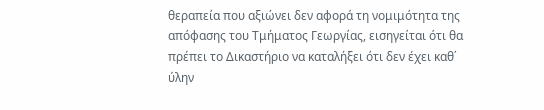θεραπεία που αξιώνει δεν αφορά τη νομιμότητα της απόφασης του Τμήματος Γεωργίας, εισηγείται ότι θα πρέπει το Δικαστήριο να καταλήξει ότι δεν έχει καθ΄ ύλην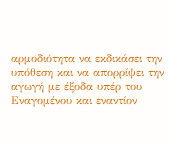αρμοδιότητα να εκδικάσει την υπόθεση και να απορρίψει την αγωγή με έξοδα υπέρ του Εναγομένου και εναντίον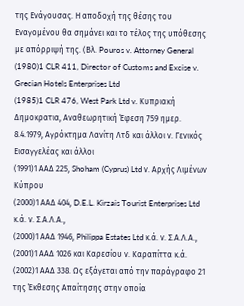της Ενάγουσας. Η αποδοχή της θέσης του Εναγομένου θα σημάνει και το τέλος της υπόθεσης με απόρριψή της. (Βλ. Pouros v. Attorney General
(1980)1 CLR 411, Director of Customs and Excise v. Grecian Hotels Enterprises Ltd
(1985)1 CLR 476, West Park Ltd v. Κυπριακή Δημοκρατια, Αναθεωρητική Έφεση 759 ημερ. 8.4.1979, Αγρόκτημα Λανίτη Λτδ και άλλοι ν. Γενικός Εισαγγελέας και άλλοι
(1991)1 ΑΑΔ 225, Shoham (Cyprus) Ltd ν. Αρχής Λιμένων Κύπρου
(2000)1 ΑΑΔ 404, D.E.L. Kirzais Tourist Enterprises Ltd κ.ά. ν. Σ.Α.Λ.Α.,
(2000)1 ΑΑΔ 1946, Philippa Estates Ltd κ.ά. ν. Σ.Α.Λ.Α.,
(2001)1 ΑΑΔ 1026 και Καρεσίου ν. Καραπίττα κ.ά.
(2002)1 ΑΑΔ 338. Ως εξάγεται από την παράγραφο 21 της Έκθεσης Απαίτησης στην οποία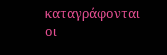καταγράφονται οι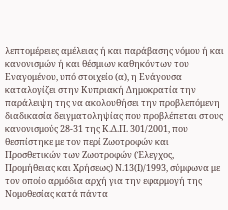λεπτομέρειες αμέλειας ή και παράβασης νόμου ή και κανονισμών ή και θέσμιων καθηκόντων του Εναγομένου, υπό στοιχείο (α), η Ενάγουσα καταλογίζει στην Κυπριακή Δημοκρατία την παράλειψη της να ακολουθήσει την προβλεπόμενη διαδικασία δειγματοληψίας που προβλέπεται στους κανονισμούς 28-31 της Κ.Δ.Π. 301/2001, που θεσπίστηκε με τον περί Ζωοτροφών και Προσθετικών των Ζωοτροφών (Έλεγχος, Προμήθειας και Χρήσεως) Ν.13(Ι)/1993, σύμφωνα με τον οποίο αρμόδια αρχή για την εφαρμογή της Νομοθεσίας κατά πάντα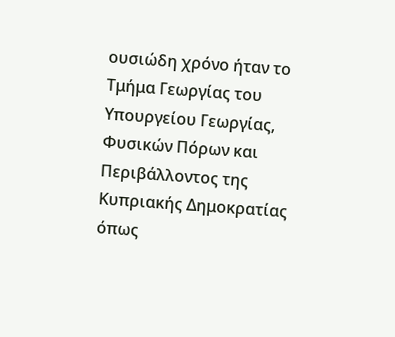ουσιώδη χρόνο ήταν το Τμήμα Γεωργίας του Υπουργείου Γεωργίας, Φυσικών Πόρων και Περιβάλλοντος της Κυπριακής Δημοκρατίας όπως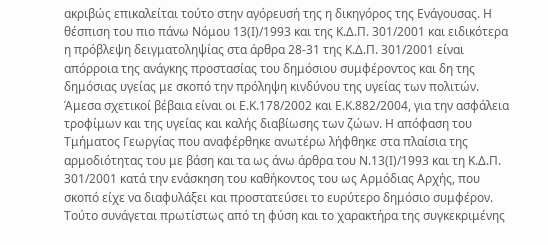ακριβώς επικαλείται τούτο στην αγόρευσή της η δικηγόρος της Ενάγουσας. Η θέσπιση του πιο πάνω Νόμου 13(Ι)/1993 και της Κ.Δ.Π. 301/2001 και ειδικότερα η πρόβλεψη δειγματοληψίας στα άρθρα 28-31 της Κ.Δ.Π. 301/2001 είναι απόρροια της ανάγκης προστασίας του δημόσιου συμφέροντος και δη της δημόσιας υγείας με σκοπό την πρόληψη κινδύνου της υγείας των πολιτών. Άμεσα σχετικοί βέβαια είναι οι Ε.Κ.178/2002 και Ε.Κ.882/2004, για την ασφάλεια τροφίμων και της υγείας και καλής διαβίωσης των ζώων. Η απόφαση του Τμήματος Γεωργίας που αναφέρθηκε ανωτέρω λήφθηκε στα πλαίσια της αρμοδιότητας του με βάση και τα ως άνω άρθρα του Ν.13(Ι)/1993 και τη Κ.Δ.Π. 301/2001 κατά την ενάσκηση του καθήκοντος του ως Αρμόδιας Αρχής, που σκοπό είχε να διαφυλάξει και προστατεύσει το ευρύτερο δημόσιο συμφέρον. Τούτο συνάγεται πρωτίστως από τη φύση και το χαρακτήρα της συγκεκριμένης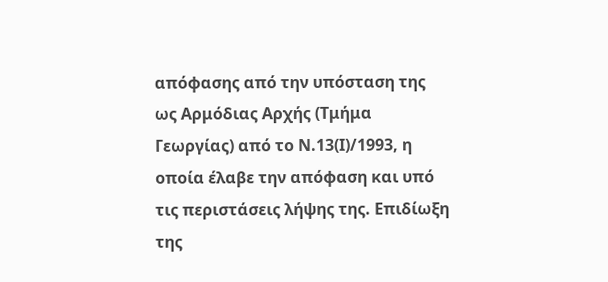απόφασης από την υπόσταση της ως Αρμόδιας Αρχής (Τμήμα Γεωργίας) από το Ν.13(Ι)/1993, η οποία έλαβε την απόφαση και υπό τις περιστάσεις λήψης της. Επιδίωξη της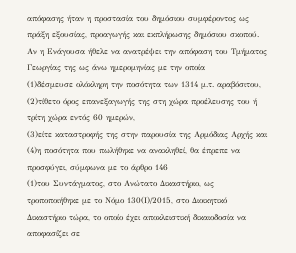απόφασης ήταν η προστασία του δημόσιου συμφέροντος ως πράξη εξουσίας, προαγωγής και εκπλήρωσης δημόσιου σκοπού. Αν η Ενάγουσα ήθελε να ανατρέψει την απόφαση του Τμήματος Γεωργίας της ως άνω ημερομηνίας με την οποία
(1)δέσμευσε ολόκληρη την ποσότητα των 1314 μ.τ. αραβόσιτου,
(2)τίθετο όρος επανεξαγωγής της στη χώρα προέλευσης του ή τρίτη χώρα εντός 60 ημερών,
(3)είτε καταστροφής της στην παρουσία της Αρμόδιας Αρχής και
(4)η ποσότητα που πωλήθηκε να ανακληθεί, θα έπρεπε να προσφύγει, σύμφωνα με το άρθρο 146
(1)του Συντάγματος, στο Ανώτατο Δικαστήριο, ως τροποποιήθηκε με το Νόμο 130(Ι)/2015, στο Διοικητικό Δικαστήριο τώρα, το οποίο έχει αποκλειστική δικαιοδοσία να αποφασίζει σε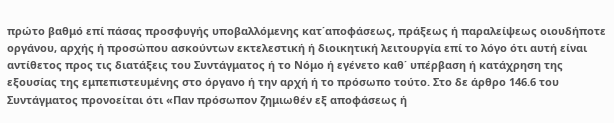πρώτο βαθμό επί πάσας προσφυγής υποβαλλόμενης κατ΄αποφάσεως, πράξεως ή παραλείψεως οιουδήποτε οργάνου, αρχής ή προσώπου ασκούντων εκτελεστική ή διοικητική λειτουργία επί το λόγο ότι αυτή είναι αντίθετος προς τις διατάξεις του Συντάγματος ή το Νόμο ή εγένετο καθ΄ υπέρβαση ή κατάχρηση της εξουσίας της εμπεπιστευμένης στο όργανο ή την αρχή ή το πρόσωπο τούτο. Στο δε άρθρο 146.6 του Συντάγματος προνοείται ότι «Παν πρόσωπον ζημιωθέν εξ αποφάσεως ή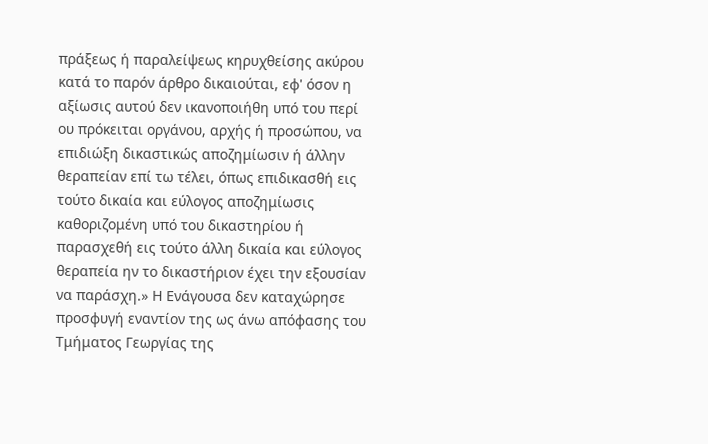πράξεως ή παραλείψεως κηρυχθείσης ακύρου κατά το παρόν άρθρο δικαιούται, εφ' όσον η αξίωσις αυτού δεν ικανοποιήθη υπό του περί ου πρόκειται οργάνου, αρχής ή προσώπου, να επιδιώξη δικαστικώς αποζημίωσιν ή άλλην θεραπείαν επί τω τέλει, όπως επιδικασθή εις τούτο δικαία και εύλογος αποζημίωσις καθοριζομένη υπό του δικαστηρίου ή παρασχεθή εις τούτο άλλη δικαία και εύλογος θεραπεία ην το δικαστήριον έχει την εξουσίαν να παράσχη.» Η Ενάγουσα δεν καταχώρησε προσφυγή εναντίον της ως άνω απόφασης του Τμήματος Γεωργίας της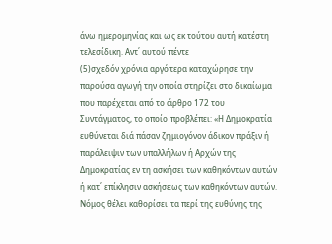άνω ημερομηνίας και ως εκ τούτου αυτή κατέστη τελεσίδικη. Αντ΄ αυτού πέντε
(5)σχεδόν χρόνια αργότερα καταχώρησε την παρούσα αγωγή την οποία στηρίζει στο δικαίωμα που παρέχεται από το άρθρο 172 του Συντάγματος, το οποίο προβλέπει: «Η Δημοκρατία ευθύνεται διά πάσαν ζημιογόνον άδικον πράξιν ή παράλειψιν των υπαλλήλων ή Αρχών της Δημοκρατίας εν τη ασκήσει των καθηκόντων αυτών ή κατ΄ επίκλησιν ασκήσεως των καθηκόντων αυτών. Νόμος θέλει καθορίσει τα περί της ευθύνης της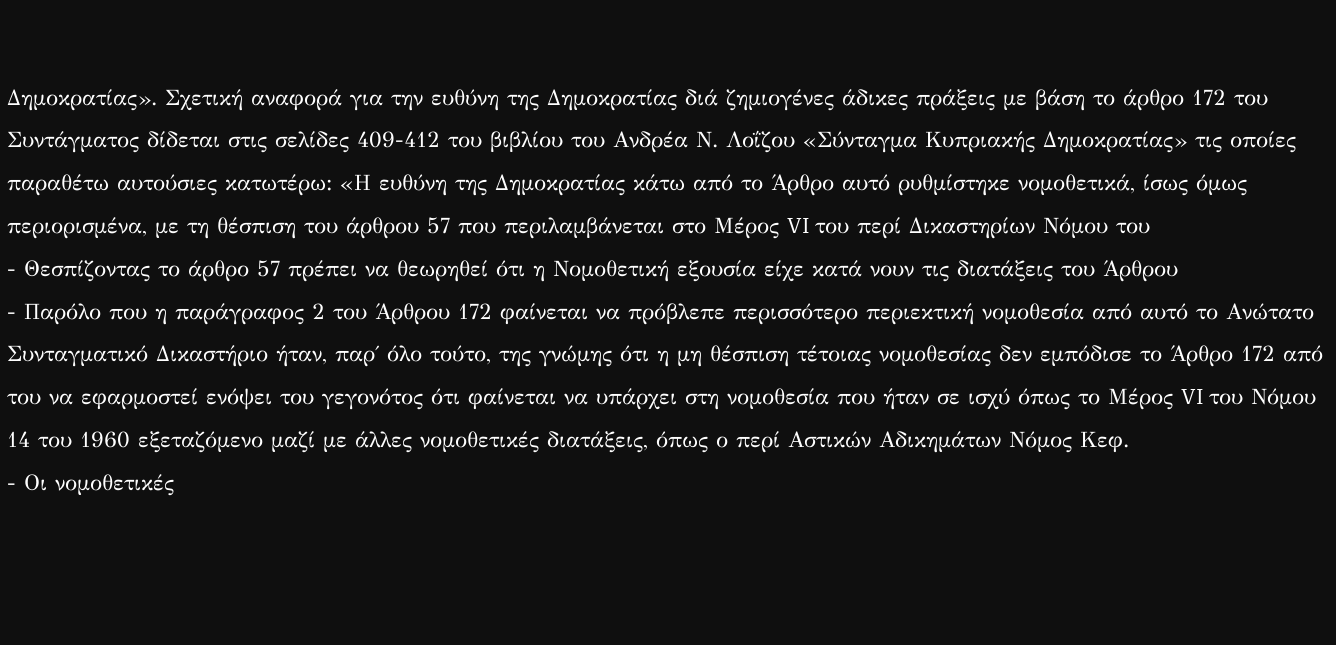Δημοκρατίας». Σχετική αναφορά για την ευθύνη της Δημοκρατίας διά ζημιογένες άδικες πράξεις με βάση το άρθρο 172 του Συντάγματος δίδεται στις σελίδες 409-412 του βιβλίου του Ανδρέα Ν. Λοΐζου «Σύνταγμα Κυπριακής Δημοκρατίας» τις οποίες παραθέτω αυτούσιες κατωτέρω: «Η ευθύνη της Δημοκρατίας κάτω από το Άρθρο αυτό ρυθμίστηκε νομοθετικά, ίσως όμως περιορισμένα, με τη θέσπιση του άρθρου 57 που περιλαμβάνεται στο Μέρος VI του περί Δικαστηρίων Νόμου του
- Θεσπίζοντας το άρθρο 57 πρέπει να θεωρηθεί ότι η Νομοθετική εξουσία είχε κατά νουν τις διατάξεις του Άρθρου
- Παρόλο που η παράγραφος 2 του Άρθρου 172 φαίνεται να πρόβλεπε περισσότερο περιεκτική νομοθεσία από αυτό το Ανώτατο Συνταγματικό Δικαστήριο ήταν, παρ΄ όλο τούτο, της γνώμης ότι η μη θέσπιση τέτοιας νομοθεσίας δεν εμπόδισε το Άρθρο 172 από του να εφαρμοστεί ενόψει του γεγονότος ότι φαίνεται να υπάρχει στη νομοθεσία που ήταν σε ισχύ όπως το Μέρος VI του Νόμου 14 του 1960 εξεταζόμενο μαζί με άλλες νομοθετικές διατάξεις, όπως ο περί Αστικών Αδικημάτων Νόμος Κεφ.
- Οι νομοθετικές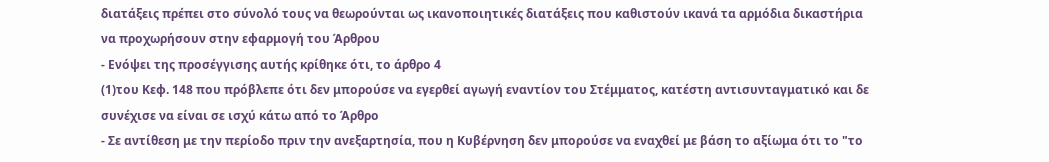διατάξεις πρέπει στο σύνολό τους να θεωρούνται ως ικανοποιητικές διατάξεις που καθιστούν ικανά τα αρμόδια δικαστήρια να προχωρήσουν στην εφαρμογή του Άρθρου
- Ενόψει της προσέγγισης αυτής κρίθηκε ότι, το άρθρο 4
(1)του Κεφ. 148 που πρόβλεπε ότι δεν μπορούσε να εγερθεί αγωγή εναντίον του Στέμματος, κατέστη αντισυνταγματικό και δε συνέχισε να είναι σε ισχύ κάτω από το Άρθρο
- Σε αντίθεση με την περίοδο πριν την ανεξαρτησία, που η Κυβέρνηση δεν μπορούσε να εναχθεί με βάση το αξίωμα ότι το "το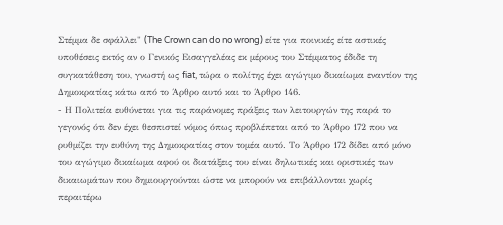Στέμμα δε σφάλλει" (The Crown can do no wrong) είτε για ποινικές είτε αστικές υποθέσεις εκτός αν ο Γενικός Εισαγγελέας εκ μέρους του Στέμματος έδιδε τη συγκατάθεση του, γνωστή ως fiat, τώρα ο πολίτης έχει αγώγιμο δικαίωμα εναντίον της Δημοκρατίας κάτω από το Άρθρο αυτό και το Άρθρο 146.
- Η Πολιτεία ευθύνεται για τις παράνομες πράξεις των λειτουργών της παρά το γεγονός ότι δεν έχει θεσπιστεί νόμος όπως προβλέπεται από το Άρθρο 172 που να ρυθμίζει την ευθύνη της Δημοκρατίας στον τομέα αυτό. Το Άρθρο 172 δίδει από μόνο του αγώγιμο δικαίωμα αφού οι διατάξεις του είναι δηλωτικές και οριστικές των δικαιωμάτων που δημιουργούνται ώστε να μπορούν να επιβάλλονται χωρίς περαιτέρω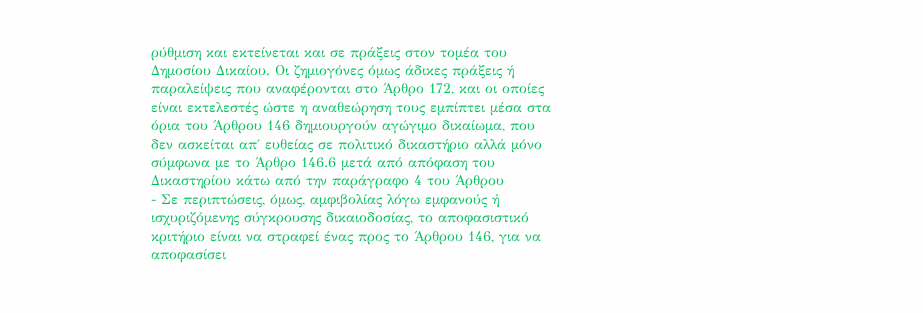ρύθμιση και εκτείνεται και σε πράξεις στον τομέα του Δημοσίου Δικαίου. Οι ζημιογόνες όμως άδικες πράξεις ή παραλείψεις που αναφέρονται στο Άρθρο 172, και οι οποίες είναι εκτελεστές ώστε η αναθεώρηση τους εμπίπτει μέσα στα όρια του Άρθρου 146 δημιουργούν αγώγιμο δικαίωμα, που δεν ασκείται απ΄ ευθείας σε πολιτικό δικαστήριο αλλά μόνο σύμφωνα με το Άρθρο 146.6 μετά από απόφαση του Δικαστηρίου κάτω από την παράγραφο 4 του Άρθρου
- Σε περιπτώσεις, όμως, αμφιβολίας λόγω εμφανούς ή ισχυριζόμενης σύγκρουσης δικαιοδοσίας, το αποφασιστικό κριτήριο είναι να στραφεί ένας προς το Άρθρου 146, για να αποφασίσει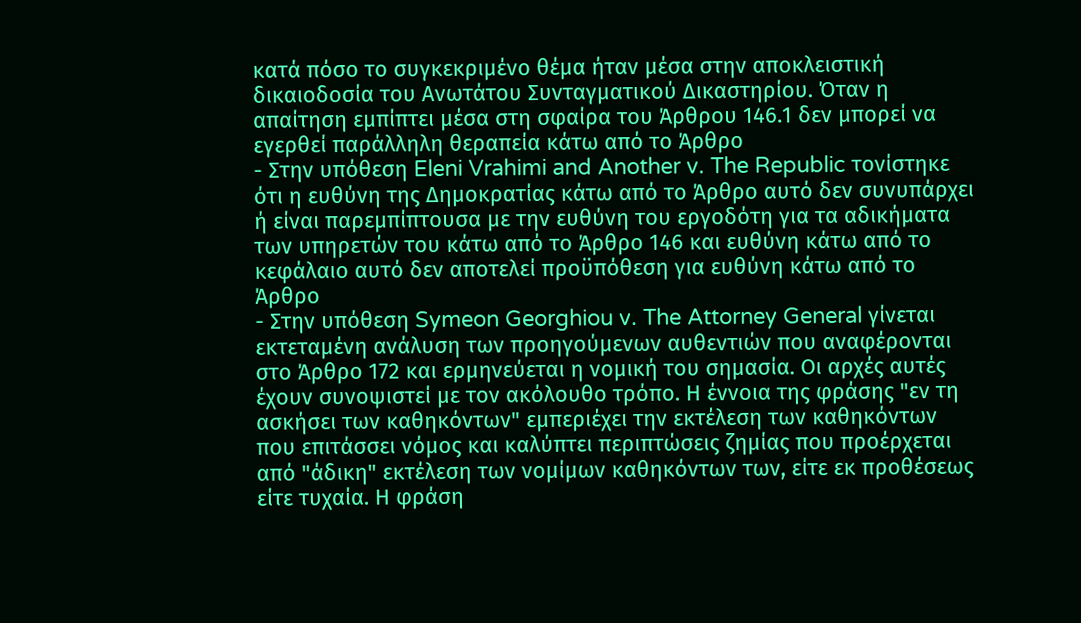κατά πόσο το συγκεκριμένο θέμα ήταν μέσα στην αποκλειστική δικαιοδοσία του Ανωτάτου Συνταγματικού Δικαστηρίου. Όταν η απαίτηση εμπίπτει μέσα στη σφαίρα του Άρθρου 146.1 δεν μπορεί να εγερθεί παράλληλη θεραπεία κάτω από το Άρθρο
- Στην υπόθεση Eleni Vrahimi and Another v. The Republic τονίστηκε ότι η ευθύνη της Δημοκρατίας κάτω από το Άρθρο αυτό δεν συνυπάρχει ή είναι παρεμπίπτουσα με την ευθύνη του εργοδότη για τα αδικήματα των υπηρετών του κάτω από το Άρθρο 146 και ευθύνη κάτω από το κεφάλαιο αυτό δεν αποτελεί προϋπόθεση για ευθύνη κάτω από το Άρθρο
- Στην υπόθεση Symeon Georghiou v. The Attorney General γίνεται εκτεταμένη ανάλυση των προηγούμενων αυθεντιών που αναφέρονται στο Άρθρο 172 και ερμηνεύεται η νομική του σημασία. Οι αρχές αυτές έχουν συνοψιστεί με τον ακόλουθο τρόπο. Η έννοια της φράσης "εν τη ασκήσει των καθηκόντων" εμπεριέχει την εκτέλεση των καθηκόντων που επιτάσσει νόμος και καλύπτει περιπτώσεις ζημίας που προέρχεται από "άδικη" εκτέλεση των νομίμων καθηκόντων των, είτε εκ προθέσεως είτε τυχαία. Η φράση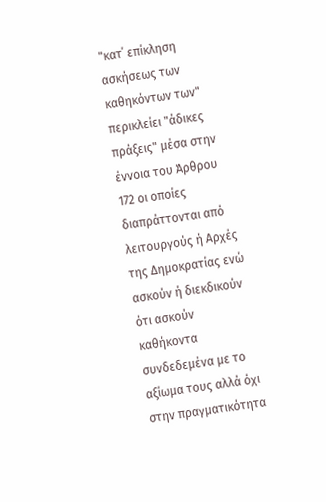"κατ΄ επίκληση ασκήσεως των καθηκόντων των" περικλείει "άδικες πράξεις" μέσα στην έννοια του Άρθρου 172 οι οποίες διαπράττονται από λειτουργούς ή Αρχές της Δημοκρατίας ενώ ασκούν ή διεκδικούν ότι ασκούν καθήκοντα συνδεδεμένα με το αξίωμα τους αλλά όχι στην πραγματικότητα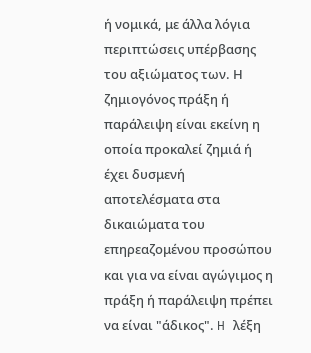ή νομικά, με άλλα λόγια περιπτώσεις υπέρβασης του αξιώματος των. Η ζημιογόνος πράξη ή παράλειψη είναι εκείνη η οποία προκαλεί ζημιά ή έχει δυσμενή αποτελέσματα στα δικαιώματα του επηρεαζομένου προσώπου και για να είναι αγώγιμος η πράξη ή παράλειψη πρέπει να είναι "άδικος". H λέξη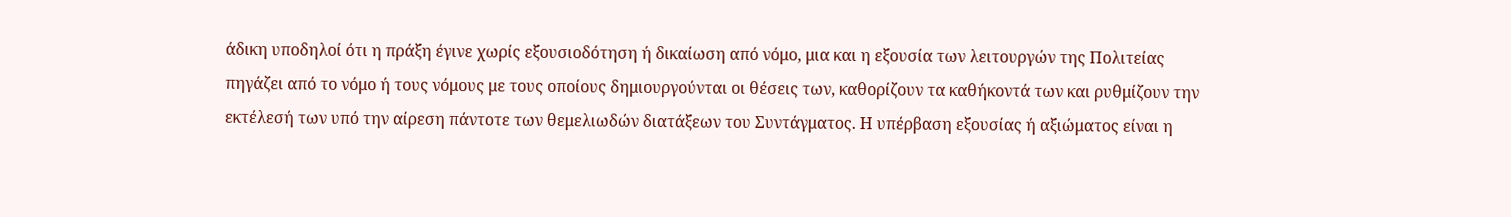άδικη υποδηλοί ότι η πράξη έγινε χωρίς εξουσιοδότηση ή δικαίωση από νόμο, μια και η εξουσία των λειτουργών της Πολιτείας πηγάζει από το νόμο ή τους νόμους με τους οποίους δημιουργούνται οι θέσεις των, καθορίζουν τα καθήκοντά των και ρυθμίζουν την εκτέλεσή των υπό την αίρεση πάντοτε των θεμελιωδών διατάξεων του Συντάγματος. Η υπέρβαση εξουσίας ή αξιώματος είναι η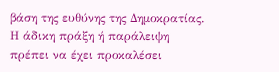βάση της ευθύνης της Δημοκρατίας. Η άδικη πράξη ή παράλειψη πρέπει να έχει προκαλέσει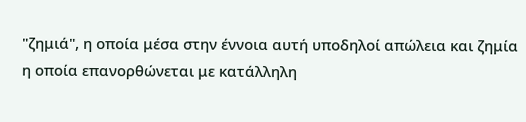"ζημιά", η οποία μέσα στην έννοια αυτή υποδηλοί απώλεια και ζημία η οποία επανορθώνεται με κατάλληλη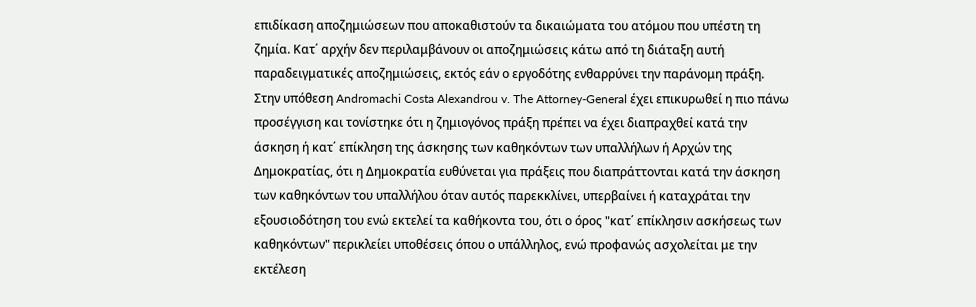επιδίκαση αποζημιώσεων που αποκαθιστούν τα δικαιώματα του ατόμου που υπέστη τη ζημία. Κατ΄ αρχήν δεν περιλαμβάνουν οι αποζημιώσεις κάτω από τη διάταξη αυτή παραδειγματικές αποζημιώσεις, εκτός εάν ο εργοδότης ενθαρρύνει την παράνομη πράξη. Στην υπόθεση Andromachi Costa Alexandrou v. The Attorney-General έχει επικυρωθεί η πιο πάνω προσέγγιση και τονίστηκε ότι η ζημιογόνος πράξη πρέπει να έχει διαπραχθεί κατά την άσκηση ή κατ΄ επίκληση της άσκησης των καθηκόντων των υπαλλήλων ή Αρχών της Δημοκρατίας, ότι η Δημοκρατία ευθύνεται για πράξεις που διαπράττονται κατά την άσκηση των καθηκόντων του υπαλλήλου όταν αυτός παρεκκλίνει, υπερβαίνει ή καταχράται την εξουσιοδότηση του ενώ εκτελεί τα καθήκοντα του, ότι ο όρος "κατ΄ επίκλησιν ασκήσεως των καθηκόντων" περικλείει υποθέσεις όπου ο υπάλληλος, ενώ προφανώς ασχολείται με την εκτέλεση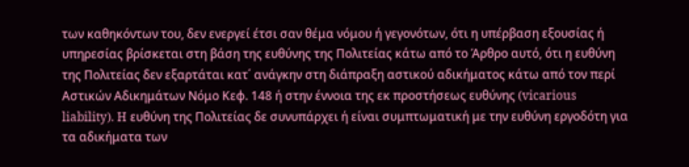των καθηκόντων του, δεν ενεργεί έτσι σαν θέμα νόμου ή γεγονότων, ότι η υπέρβαση εξουσίας ή υπηρεσίας βρίσκεται στη βάση της ευθύνης της Πολιτείας κάτω από το Άρθρο αυτό, ότι η ευθύνη της Πολιτείας δεν εξαρτάται κατ΄ ανάγκην στη διάπραξη αστικού αδικήματος κάτω από τον περί Αστικών Αδικημάτων Νόμο Κεφ. 148 ή στην έννοια της εκ προστήσεως ευθύνης (vicarious liability). H ευθύνη της Πολιτείας δε συνυπάρχει ή είναι συμπτωματική με την ευθύνη εργοδότη για τα αδικήματα των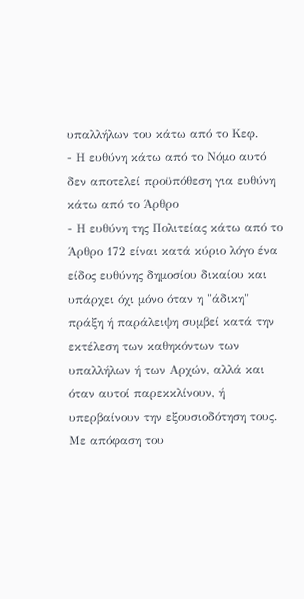υπαλλήλων του κάτω από το Κεφ.
- Η ευθύνη κάτω από το Νόμο αυτό δεν αποτελεί προϋπόθεση για ευθύνη κάτω από το Άρθρο
- Η ευθύνη της Πολιτείας κάτω από το Άρθρο 172 είναι κατά κύριο λόγο ένα είδος ευθύνης δημοσίου δικαίου και υπάρχει όχι μόνο όταν η "άδικη" πράξη ή παράλειψη συμβεί κατά την εκτέλεση των καθηκόντων των υπαλλήλων ή των Αρχών, αλλά και όταν αυτοί παρεκκλίνουν, ή υπερβαίνουν την εξουσιοδότηση τους. Με απόφαση του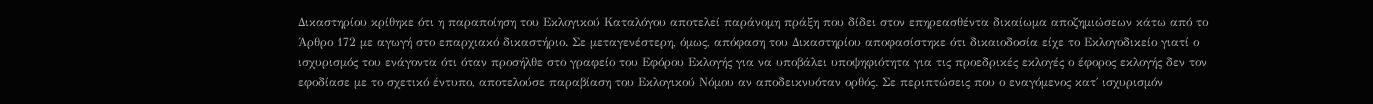Δικαστηρίου κρίθηκε ότι η παραποίηση του Εκλογικού Καταλόγου αποτελεί παράνομη πράξη που δίδει στον επηρεασθέντα δικαίωμα αποζημιώσεων κάτω από το Άρθρο 172 με αγωγή στο επαρχιακό δικαστήριο. Σε μεταγενέστερη, όμως, απόφαση του Δικαστηρίου αποφασίστηκε ότι δικαιοδοσία είχε το Εκλογοδικείο γιατί ο ισχυρισμός του ενάγοντα ότι όταν προσήλθε στο γραφείο του Εφόρου Εκλογής για να υποβάλει υποψηφιότητα για τις προεδρικές εκλογές ο έφορος εκλογής δεν τον εφοδίασε με το σχετικό έντυπο, αποτελούσε παραβίαση του Εκλογικού Νόμου αν αποδεικνυόταν ορθός. Σε περιπτώσεις που ο εναγόμενος κατ΄ ισχυρισμόν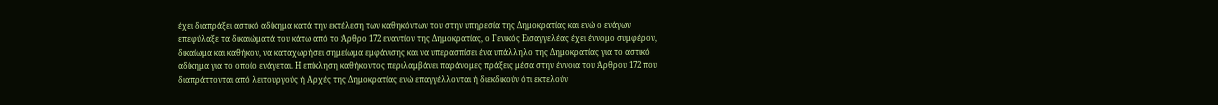έχει διαπράξει αστικό αδίκημα κατά την εκτέλεση των καθηκόντων του στην υπηρεσία της Δημοκρατίας και ενώ ο ενάγων επεφύλαξε τα δικαιώματά του κάτω από το Άρθρο 172 εναντίον της Δημοκρατίας, ο Γενικός Εισαγγελέας έχει έννομο συμφέρον, δικαίωμα και καθήκον, να καταχωρήσει σημείωμα εμφάνισης και να υπερασπίσει ένα υπάλληλο της Δημοκρατίας για το αστικό αδίκημα για το οποίο ενάγεται. Η επίκληση καθήκοντος περιλαμβάνει παράνομες πράξεις μέσα στην έννοια του Άρθρου 172 που διαπράττονται από λειτουργούς ή Αρχές της Δημοκρατίας ενώ επαγγέλλονται ή διεκδικούν ότι εκτελούν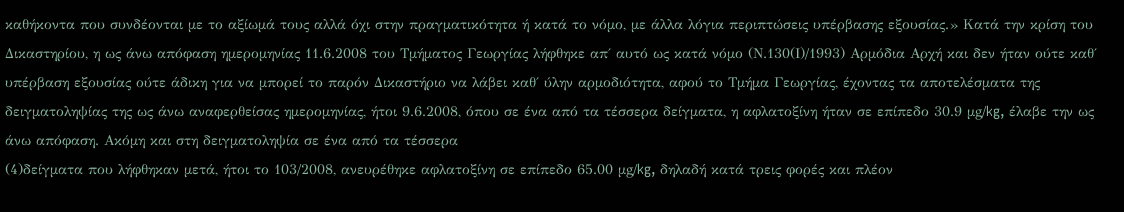καθήκοντα που συνδέονται με το αξίωμά τους αλλά όχι στην πραγματικότητα ή κατά το νόμο, με άλλα λόγια περιπτώσεις υπέρβασης εξουσίας.» Κατά την κρίση του Δικαστηρίου, η ως άνω απόφαση ημερομηνίας 11.6.2008 του Τμήματος Γεωργίας λήφθηκε απ΄ αυτό ως κατά νόμο (Ν.130(Ι)/1993) Αρμόδια Αρχή και δεν ήταν ούτε καθ΄ υπέρβαση εξουσίας ούτε άδικη για να μπορεί το παρόν Δικαστήριο να λάβει καθ΄ ύλην αρμοδιότητα, αφού το Τμήμα Γεωργίας, έχοντας τα αποτελέσματα της δειγματοληψίας της ως άνω αναφερθείσας ημερομηνίας, ήτοι 9.6.2008, όπου σε ένα από τα τέσσερα δείγματα, η αφλατοξίνη ήταν σε επίπεδο 30.9 μg/kg, έλαβε την ως άνω απόφαση. Aκόμη και στη δειγματοληψία σε ένα από τα τέσσερα
(4)δείγματα που λήφθηκαν μετά, ήτοι το 103/2008, ανευρέθηκε αφλατοξίνη σε επίπεδο 65.00 μg/kg, δηλαδή κατά τρεις φορές και πλέον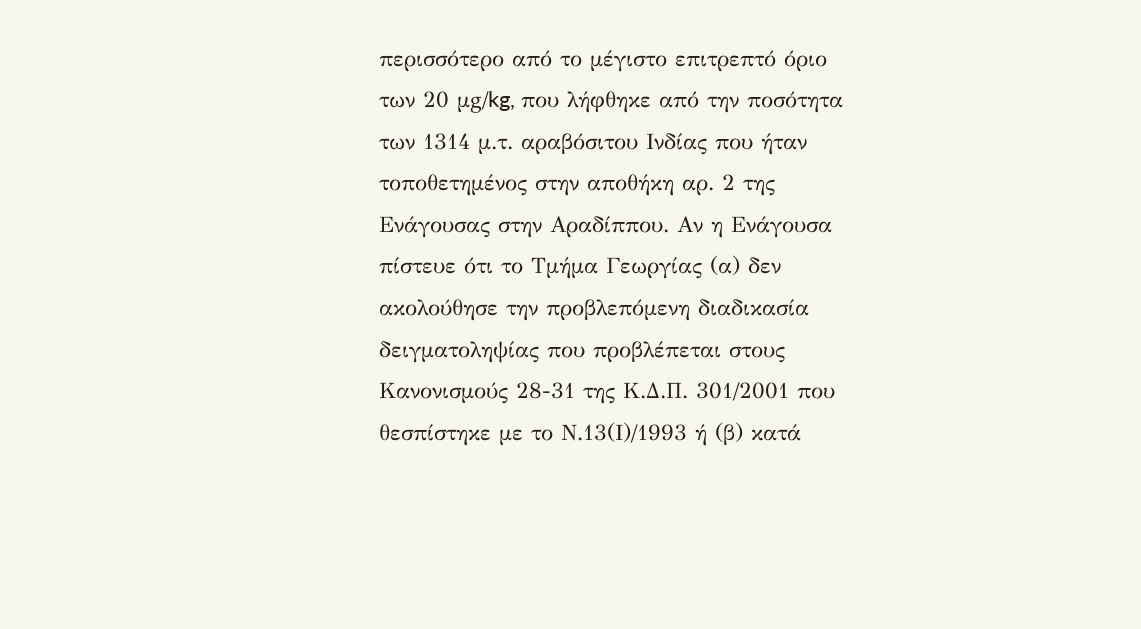περισσότερο από το μέγιστο επιτρεπτό όριο των 20 μg/kg, που λήφθηκε από την ποσότητα των 1314 μ.τ. αραβόσιτου Ινδίας που ήταν τοποθετημένος στην αποθήκη αρ. 2 της Ενάγουσας στην Αραδίππου. Αν η Ενάγουσα πίστευε ότι το Τμήμα Γεωργίας (α) δεν ακολούθησε την προβλεπόμενη διαδικασία δειγματοληψίας που προβλέπεται στους Κανονισμούς 28-31 της Κ.Δ.Π. 301/2001 που θεσπίστηκε με το Ν.13(Ι)/1993 ή (β) κατά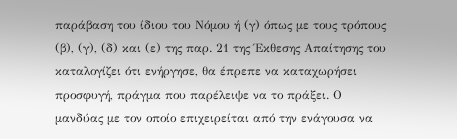παράβαση του ίδιου του Νόμου ή (γ) όπως με τους τρόπους (β), (γ), (δ) και (ε) της παρ. 21 της Έκθεσης Απαίτησης του καταλογίζει ότι ενήργησε, θα έπρεπε να καταχωρήσει προσφυγή, πράγμα που παρέλειψε να το πράξει. Ο μανδύας με τον οποίο επιχειρείται από την ενάγουσα να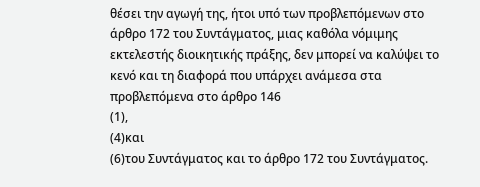θέσει την αγωγή της, ήτοι υπό των προβλεπόμενων στο άρθρο 172 του Συντάγματος, μιας καθόλα νόμιμης εκτελεστής διοικητικής πράξης, δεν μπορεί να καλύψει το κενό και τη διαφορά που υπάρχει ανάμεσα στα προβλεπόμενα στο άρθρο 146
(1),
(4)και
(6)του Συντάγματος και το άρθρο 172 του Συντάγματος.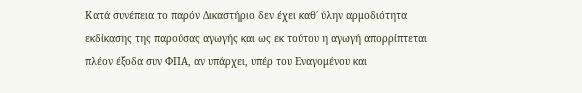Κατά συνέπεια το παρόν Δικαστήριο δεν έχει καθ΄ ύλην αρμοδιότητα εκδίκασης της παρούσας αγωγής και ως εκ τούτου η αγωγή απορρίπτεται πλέον έξοδα συν ΦΠΑ, αν υπάρχει, υπέρ του Εναγομένου και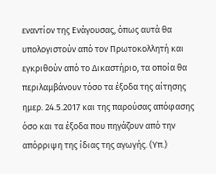εναντίον της Ενάγουσας, όπως αυτά θα υπολογιστούν από τον Πρωτοκολλητή και εγκριθoύν από το Δικαστήριο, τα οποία θα περιλαμβάνουν τόσο τα έξοδα της αίτησης ημερ. 24.5.2017 και της παρούσας απόφασης όσο και τα έξοδα που πηγάζουν από την απόρριψη της ίδιας της αγωγής. (Υπ.)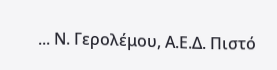... Ν. Γερολέμου, Α.Ε.Δ. Πιστό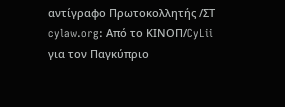αντίγραφο Πρωτοκολλητής /ΣΤ cylaw.org: Από το ΚΙΝOΠ/CyLii για τον Παγκύπριο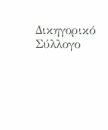Δικηγορικό Σύλλογο